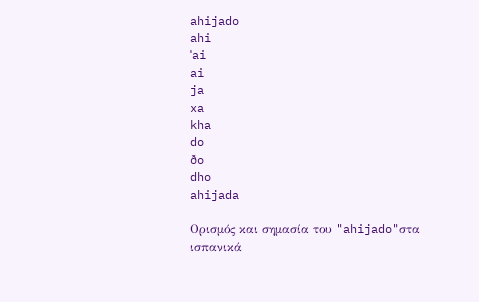ahijado
ahi
ˈai
ai
ja
xa
kha
do
ðo
dho
ahijada

Ορισμός και σημασία του "ahijado"στα ισπανικά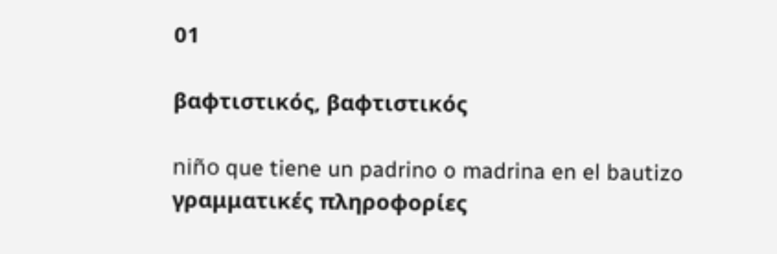01

βαφτιστικός, βαφτιστικός

niño que tiene un padrino o madrina en el bautizo
γραμματικές πληροφορίες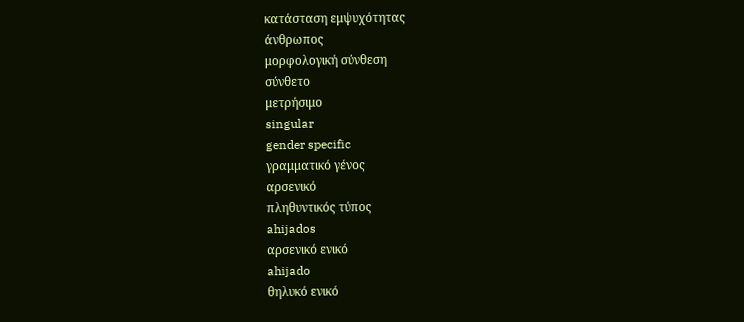κατάσταση εμψυχότητας
άνθρωπος
μορφολογική σύνθεση
σύνθετο
μετρήσιμο
singular
gender specific
γραμματικό γένος
αρσενικό
πληθυντικός τύπος
ahijados
αρσενικό ενικό
ahijado
θηλυκό ενικό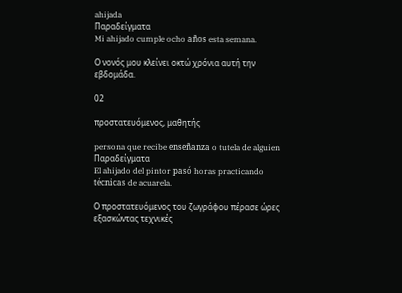ahijada
Παραδείγματα
Mi ahijado cumple ocho años esta semana.

Ο νονός μου κλείνει οκτώ χρόνια αυτή την εβδομάδα.

02

προστατευόμενος, μαθητής

persona que recibe enseñanza o tutela de alguien
Παραδείγματα
El ahijado del pintor pasó horas practicando técnicas de acuarela.

Ο προστατευόμενος του ζωγράφου πέρασε ώρες εξασκώντας τεχνικές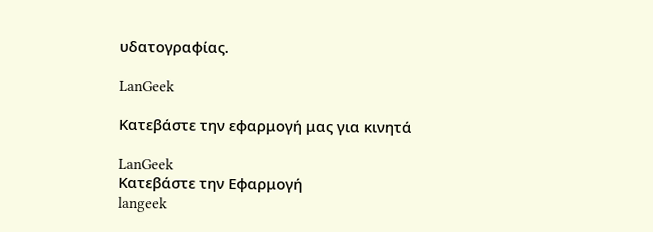υδατογραφίας.

LanGeek

Κατεβάστε την εφαρμογή μας για κινητά

LanGeek
Κατεβάστε την Εφαρμογή
langeek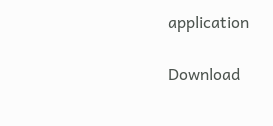application

Download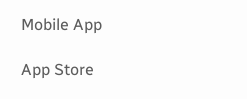Mobile App

App Store